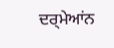ਦਰ੍ਮੇਆਂਨ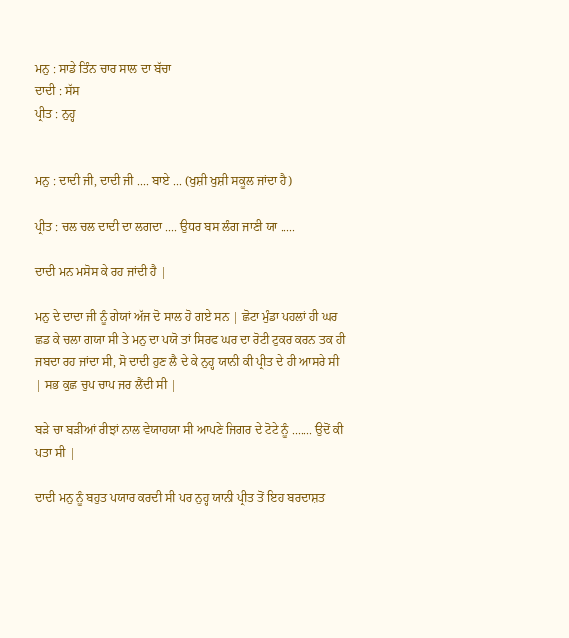ਮਨੁ : ਸਾਡੇ ਤਿੰਨ ਚਾਰ ਸਾਲ ਦਾ ਬੱਚਾ
ਦਾਦੀ : ਸੱਸ
ਪ੍ਰੀਤ : ਨੁਹ੍ਹ


ਮਨੁ : ਦਾਦੀ ਜੀ, ਦਾਦੀ ਜੀ .... ਬਾਏ ... (ਖੁਸ਼ੀ ਖੁਸ਼ੀ ਸਕੂਲ ਜਾਂਦਾ ਹੈ)

ਪ੍ਰੀਤ : ਚਲ ਚਲ ਦਾਦੀ ਦਾ ਲਗਦਾ .... ਉਧਰ ਬਸ ਲੰਗ ਜਾਣੀ ਯਾ .....

ਦਾਦੀ ਮਨ ਮਸੋਸ ਕੇ ਰਹ ਜਾਂਦੀ ਹੈ |

ਮਨੁ ਦੇ ਦਾਦਾ ਜੀ ਨੂੰ ਗੇਯਾਂ ਅੱਜ ਦੋ ਸਾਲ ਹੋ ਗਏ ਸਨ | ਛੋਟਾ ਮੁੰਡਾ ਪਹਲਾਂ ਹੀ ਘਰ ਛਡ ਕੇ ਚਲਾ ਗਯਾ ਸੀ ਤੇ ਮਨੁ ਦਾ ਪਯੋ ਤਾਂ ਸਿਰਫ ਘਰ ਦਾ ਰੋਟੀ ਟੁਕਰ ਕਰਨ ਤਕ ਹੀ ਜਬਦਾ ਰਹ ਜਾਂਦਾ ਸੀ, ਸੋ ਦਾਦੀ ਹੁਣ ਲੈ ਦੇ ਕੇ ਨੁਹ੍ਹ ਯਾਨੀ ਕੀ ਪ੍ਰੀਤ ਦੇ ਹੀ ਆਸਰੇ ਸੀ | ਸਭ ਕੁਛ ਚੁਪ ਚਾਪ ਜਰ ਲੈਂਦੀ ਸੀ |

ਬੜੇ ਚਾ ਬੜੀਆਂ ਰੀਝਾਂ ਨਾਲ ਵੇਯਾਹਯਾ ਸੀ ਆਪਣੇ ਜਿਗਰ ਦੇ ਟੋਟੇ ਨੂੰ ....... ਉਦੋਂ ਕੀ ਪਤਾ ਸੀ |

ਦਾਦੀ ਮਨੁ ਨੂੰ ਬਹੁਤ ਪਯਾਰ ਕਰਦੀ ਸੀ ਪਰ ਨੁਹ੍ਹ ਯਾਨੀ ਪ੍ਰੀਤ ਤੋਂ ਇਹ ਬਰਦਾਸ਼ਤ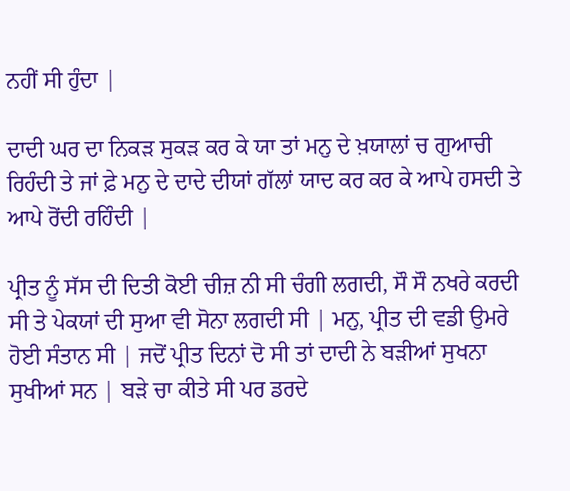ਨਹੀਂ ਸੀ ਹੁੰਦਾ |

ਦਾਦੀ ਘਰ ਦਾ ਨਿਕੜ ਸੁਕੜ ਕਰ ਕੇ ਯਾ ਤਾਂ ਮਨੁ ਦੇ ਖ਼ਯਾਲਾਂ ਚ ਗੁਆਚੀ ਰਿਹੰਦੀ ਤੇ ਜਾਂ ਫ਼ੇ ਮਨੁ ਦੇ ਦਾਦੇ ਦੀਯਾਂ ਗੱਲਾਂ ਯਾਦ ਕਰ ਕਰ ਕੇ ਆਪੇ ਹਸਦੀ ਤੇ ਆਪੇ ਰੋਂਦੀ ਰਹਿੰਦੀ |

ਪ੍ਰੀਤ ਨੂੰ ਸੱਸ ਦੀ ਦਿਤੀ ਕੋਈ ਚੀਜ਼ ਨੀ ਸੀ ਚੰਗੀ ਲਗਦੀ, ਸੌ ਸੌ ਨਖਰੇ ਕਰਦੀ ਸੀ ਤੇ ਪੇਕਯਾਂ ਦੀ ਸੁਆ ਵੀ ਸੋਨਾ ਲਗਦੀ ਸੀ | ਮਨੁ, ਪ੍ਰੀਤ ਦੀ ਵਡੀ ਉਮਰੇ ਹੋਈ ਸੰਤਾਨ ਸੀ | ਜਦੋਂ ਪ੍ਰੀਤ ਦਿਨਾਂ ਦੋ ਸੀ ਤਾਂ ਦਾਦੀ ਨੇ ਬੜੀਆਂ ਸੁਖਨਾ ਸੁਖੀਆਂ ਸਨ | ਬੜੇ ਚਾ ਕੀਤੇ ਸੀ ਪਰ ਡਰਦੇ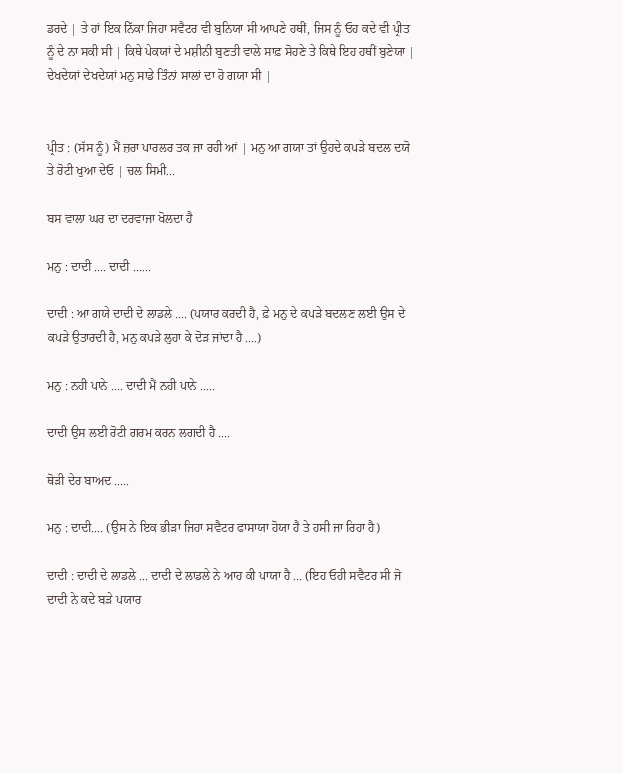ਡਰਦੇ | ਤੇ ਹਾਂ ਇਕ ਨਿੱਕਾ ਜਿਹਾ ਸਵੈਟਰ ਵੀ ਬੁਨਿਯਾ ਸੀ ਆਪਣੇ ਹਥੀਂ, ਜਿਸ ਨੂੰ ਓਹ ਕਦੇ ਵੀ ਪ੍ਰੀਤ ਨੂੰ ਦੇ ਨਾ ਸਕੀ ਸੀ | ਕਿਥੇ ਪੇਕਯਾਂ ਦੇ ਮਸ਼ੀਨੀ ਬੁਣਤੀ ਵਾਲੇ ਸਾਫ਼ ਸੋਹਣੇ ਤੇ ਕਿਥੇ ਇਹ ਹਥੀਂ ਬੁਣੇਯਾ | ਦੇਖਦੇਯਾਂ ਦੇਖਦੇਯਾਂ ਮਨੁ ਸਾਡੇ ਤਿੰਨਾਂ ਸਾਲਾਂ ਦਾ ਹੋ ਗਯਾ ਸੀ |


ਪ੍ਰੀਤ : (ਸੱਸ ਨੂੰ) ਮੈਂ ਜ਼ਰਾ ਪਾਰਲਰ ਤਕ ਜਾ ਰਹੀ ਆਂ | ਮਨੁ ਆ ਗਯਾ ਤਾਂ ਉਹਦੇ ਕਪੜੇ ਬਦਲ ਦਯੋ ਤੇ ਰੋਟੀ ਖੁਆ ਦੇਓ | ਚਲ ਸਿਮੀ...

ਬਸ ਵਾਲਾ ਘਰ ਦਾ ਦਰਵਾਜਾ ਖੋਲਦਾ ਹੈ

ਮਨੁ : ਦਾਦੀ .... ਦਾਦੀ ......

ਦਾਦੀ : ਆ ਗਯੇ ਦਾਦੀ ਦੇ ਲਾਡਲੇ .... (ਪਯਾਰ ਕਰਦੀ ਹੈ, ਫ਼ੇ ਮਨੁ ਦੇ ਕਪੜੇ ਬਦਲਣ ਲਈ ਉਸ ਦੇ ਕਪੜੇ ਉਤਾਰਦੀ ਹੈ, ਮਨੁ ਕਪੜੇ ਲੁਹਾ ਕੇ ਦੋੜ ਜਾਂਦਾ ਹੈ ....)

ਮਨੁ : ਨਹੀ ਪਾਨੇ .... ਦਾਦੀ ਮੈਂ ਨਹੀ ਪਾਨੇ .....

ਦਾਦੀ ਉਸ ਲਈ ਰੋਟੀ ਗਰਮ ਕਰਨ ਲਗਦੀ ਹੈ ....

ਥੋੜੀ ਦੇਰ ਬਾਅਦ .....

ਮਨੁ : ਦਾਦੀ.... (ਉਸ ਨੇ ਇਕ ਭੀੜਾ ਜਿਹਾ ਸਵੈਟਰ ਫਾਸਾਯਾ ਹੋਯਾ ਹੈ ਤੇ ਹਸੀ ਜਾ ਰਿਹਾ ਹੈ)

ਦਾਦੀ : ਦਾਦੀ ਦੇ ਲਾਡਲੇ ... ਦਾਦੀ ਦੇ ਲਾਡਲੇ ਨੇ ਆਹ ਕੀ ਪਾਯਾ ਹੈ ... (ਇਹ ਓਹੀ ਸਵੈਟਰ ਸੀ ਜੋ ਦਾਦੀ ਨੇ ਕਦੇ ਬੜੇ ਪਯਾਰ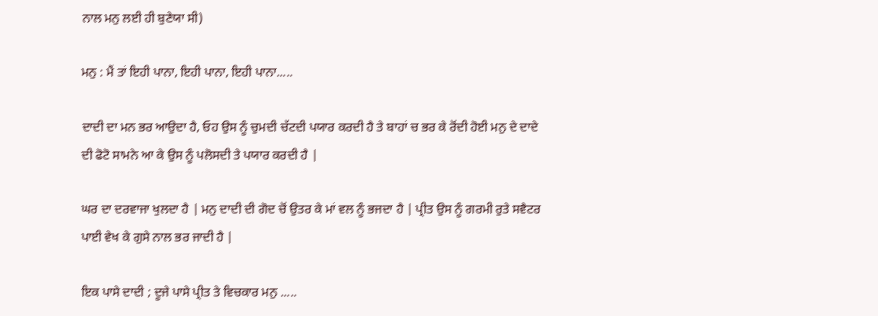ਨਾਲ ਮਨੁ ਲਈ ਹੀ ਬੁਣੇਯਾ ਸੀ)

ਮਨੁ : ਮੈਂ ਤਾਂ ਇਹੀ ਪਾਨਾ, ਇਹੀ ਪਾਨਾ, ਇਹੀ ਪਾਨਾ.....

ਦਾਦੀ ਦਾ ਮਨ ਭਰ ਆਉਦਾ ਹੈ, ਓਹ ਉਸ ਨੂੰ ਚੁਮਦੀ ਚੱਟਦੀ ਪਯਾਰ ਕਰਦੀ ਹੈ ਤੇ ਬਾਹਾਂ ਚ ਭਰ ਕੇ ਰੋਂਦੀ ਹੋਈ ਮਨੁ ਦੇ ਦਾਦੇ ਦੀ ਫੋਟੋ ਸਾਮਨੇ ਆ ਕੇ ਉਸ ਨੂੰ ਪਲੋਸਦੀ ਤੇ ਪਯਾਰ ਕਰਦੀ ਹੈ |

ਘਰ ਦਾ ਦਰਵਾਜਾ ਖੁਲਦਾ ਹੈ | ਮਨੁ ਦਾਦੀ ਦੀ ਗੋਦ ਚੋਂ ਉਤਰ ਕੇ ਮਾਂ ਵਲ ਨੂੰ ਭਜਦਾ ਹੈ | ਪ੍ਰੀਤ ਉਸ ਨੂੰ ਗਰਮੀ ਰੁਤੇ ਸਵੈਟਰ ਪਾਈ ਵੇਖ ਕੇ ਗੁਸੇ ਨਾਲ ਭਰ ਜਾਦੀ ਹੈ |

ਇਕ ਪਾਸੇ ਦਾਦੀ ; ਦੂਜੇ ਪਾਸੇ ਪ੍ਰੀਤ ਤੇ ਵਿਚਕਾਰ ਮਨੁ .....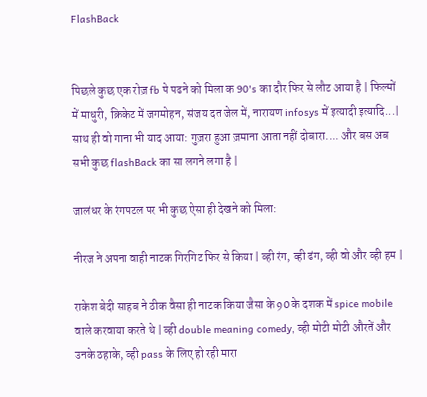FlashBack


पिछले कुछ एक रोज़ fb पे पढने को मिला क 90's का दौर फिर से लौट आया है | फिल्मों में माधुरी, क्रिकेट में जगमोहन, संजय दत जेल में, नारायण infosys में इत्यादी इत्यादि...| साथ ही वो गाना भी याद आया: गुज़रा हुआ ज़माना आता नहीं दोबारा.... और बस अब सभी कुछ flashBack का सा लगने लगा है |

जालंधर के रंगपटल पर भी कुछ ऐसा ही देखने को मिला:

नीरज ने अपना वाही नाटक गिरगिट फिर से किया | व्ही रंग, व्ही ढंग, व्ही वो और व्ही हम |

राकेश बेदी साहब ने ठीक वैसा ही नाटक किया जैसा के 90 के दशक में spice mobile वाले करवाया करते थे | व्ही double meaning comedy, व्ही मोटी मोटी औरतें और उनके ठहाके, व्ही pass के लिए हो रही मारा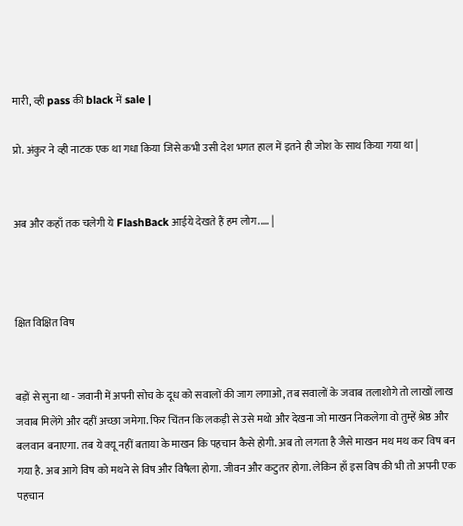मारी, व्ही pass की black में sale |

प्रो. अंकुर ने व्ही नाटक एक था गधा किया जिसे कभी उसी देश भगत हाल में इतने ही जोश के साथ किया गया था |


अब और कहाँ तक चलेगी ये FlashBack आईये देखते हैं हम लोग..... |



क्षित विक्षित विष


बड़ों से सुना था - जवानी में अपनी सोच के दूध को सवालों की जाग लगाओ, तब सवालों के जवाब तलाशोगे तो लाखों लाख जवाब मिलेंगे और दहीं अच्छा जमेगा. फिर चिंतन कि लकड़ी से उसे मथो और देखना जो माखन निकलेगा वो तुम्हें श्रेष्ठ और बलवान बनाएगा. तब ये क्यू नहीं बताया के माखन कि पहचान कैसे होगी. अब तो लगता है जैसे माखन मथ मथ कर विष बन गया है. अब आगे विष को मथने से विष और विषैला होगा. जीवन और कटुतर होगा. लेकिन हाँ इस विष की भी तो अपनी एक पहचान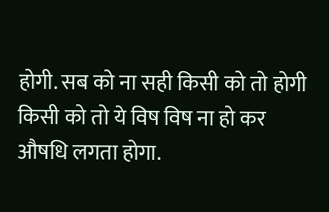होगी. सब को ना सही किसी को तो होगी किसी को तो ये विष विष ना हो कर औषधि लगता होगा.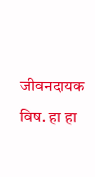जीवनदायक विष. हा हा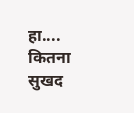हा.... कितना सुखद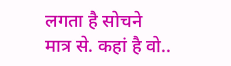लगता है सोचने मात्र से. कहां है वो..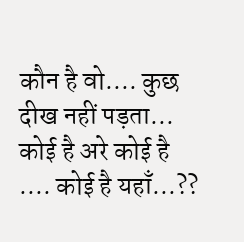कौन है वो.... कुछ दीख नहीं पड़ता... कोई है अरे कोई है .... कोई है यहाँ...??